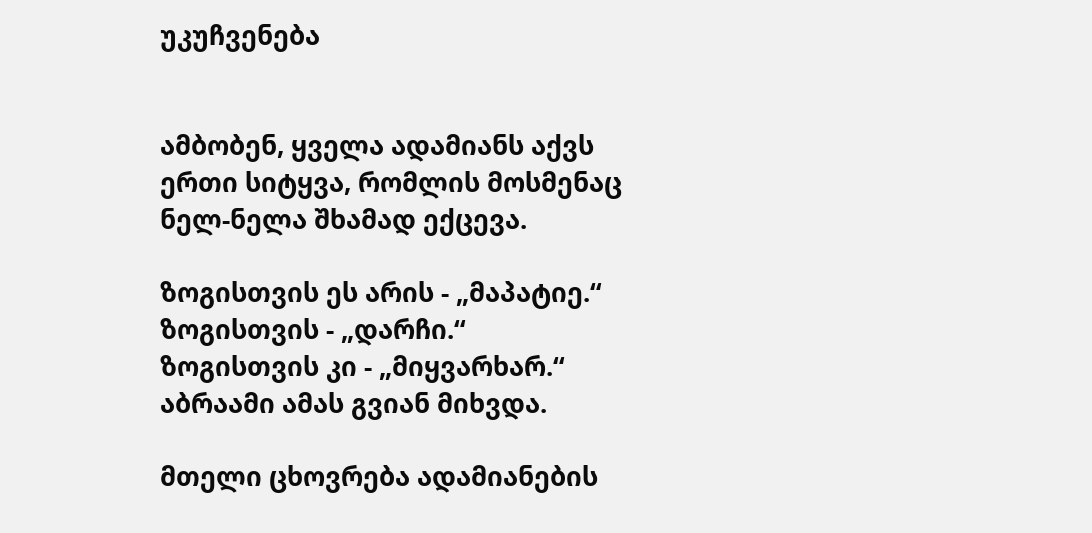უკუჩვენება


ამბობენ, ყველა ადამიანს აქვს ერთი სიტყვა, რომლის მოსმენაც ნელ-ნელა შხამად ექცევა.

ზოგისთვის ეს არის - „მაპატიე.“
ზოგისთვის - „დარჩი.“
ზოგისთვის კი - „მიყვარხარ.“
აბრაამი ამას გვიან მიხვდა.

მთელი ცხოვრება ადამიანების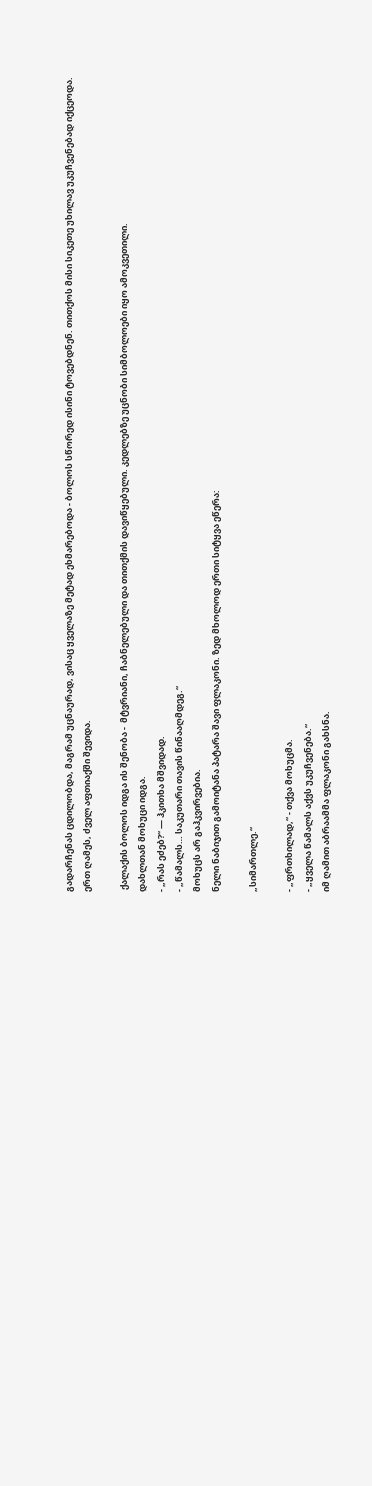გადარჩენას ცდილობდა, მაგრამ უცნაურად, ვისაც ყველაზე მეტად ეხმარებოდა - ბოლოს სწორედ ისინი ტოვებდნენ. თითქოს მისი სიკეთე უხილავ უკუჩვენებად იქცეოდა.
ერთ ღამეს, ძველ აფთიაქში შევიდა.

 ქალაქის ბოლოს იდგა ის შენობა -  მტვრიანი, ჩაბნელებული და თითქმის დავიწყებული. კედლებზე უცნობი სიმბოლოები იყო ამოკვეთილი.
დახლთან მოხუცი იდგა.
- „რას ეძებ?“ — ჰკითხა მშვიდად.
- „წამალს… საკუთარი თავის წინააღმდეგ.“
მოხუცს არ გაჰკვირვებია.
ნელი ნაბიჯით გამოიტანა პატარა შავი ფლაკონი. ზედ მხოლოდ ერთი სიტყვა ეწერა:

„სიმართლე.“

- „ფრთხილად,“ - თქვა მოხუცმა.
- „ყველა წამალს აქვს უკუჩვენება.“
იმ ღამით აბრაამმა ფლაკონი გახსნა.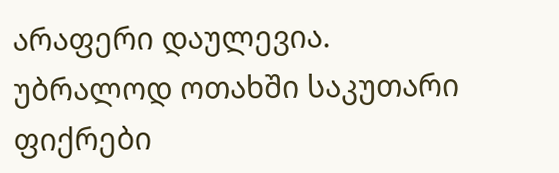არაფერი დაულევია.
უბრალოდ ოთახში საკუთარი ფიქრები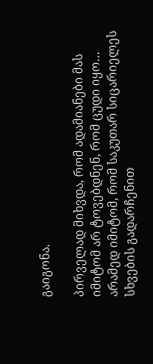გაიგონა.

პირველად მიხვდა, რომ ადამიანები მას იმიტომ არ ტოვებდნენ, რომ ცუდი იყო…
არამედ იმიტომ, რომ საკუთარ სიცარიელეს სხვების გადარჩენით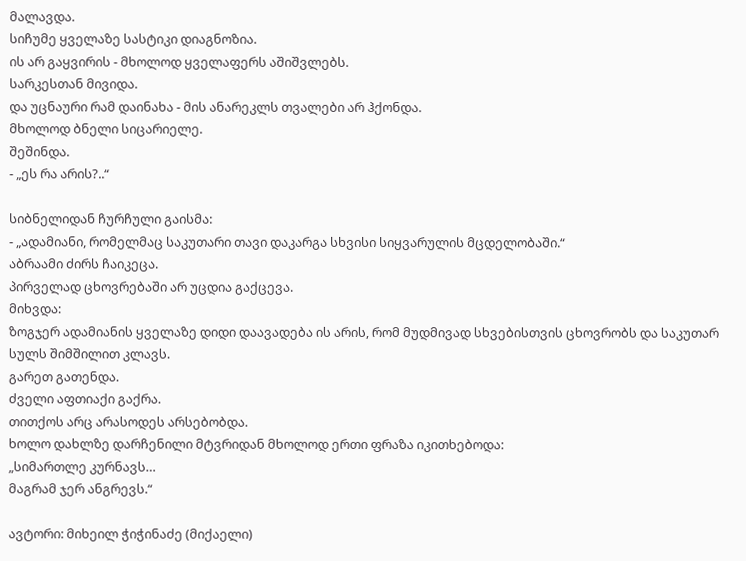მალავდა.
სიჩუმე ყველაზე სასტიკი დიაგნოზია.
ის არ გაყვირის - მხოლოდ ყველაფერს აშიშვლებს.
სარკესთან მივიდა.
და უცნაური რამ დაინახა - მის ანარეკლს თვალები არ ჰქონდა.
მხოლოდ ბნელი სიცარიელე.
შეშინდა.
- „ეს რა არის?..“

სიბნელიდან ჩურჩული გაისმა:
- „ადამიანი, რომელმაც საკუთარი თავი დაკარგა სხვისი სიყვარულის მცდელობაში.“
აბრაამი ძირს ჩაიკეცა.
პირველად ცხოვრებაში არ უცდია გაქცევა.
მიხვდა:
ზოგჯერ ადამიანის ყველაზე დიდი დაავადება ის არის, რომ მუდმივად სხვებისთვის ცხოვრობს და საკუთარ სულს შიმშილით კლავს.
გარეთ გათენდა.
ძველი აფთიაქი გაქრა.
თითქოს არც არასოდეს არსებობდა.
ხოლო დახლზე დარჩენილი მტვრიდან მხოლოდ ერთი ფრაზა იკითხებოდა:
„სიმართლე კურნავს…
მაგრამ ჯერ ანგრევს.“

ავტორი: მიხეილ ჭიჭინაძე (მიქაელი)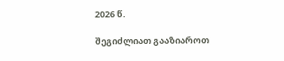2026 წ.

შეგიძლიათ გააზიაროთ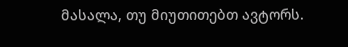მასალა, თუ მიუთითებთ ავტორს.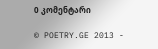0 კომენტარი

© POETRY.GE 2013 -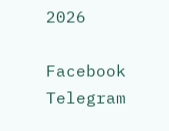2026

Facebook Telegram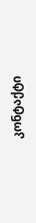კონტაქტი